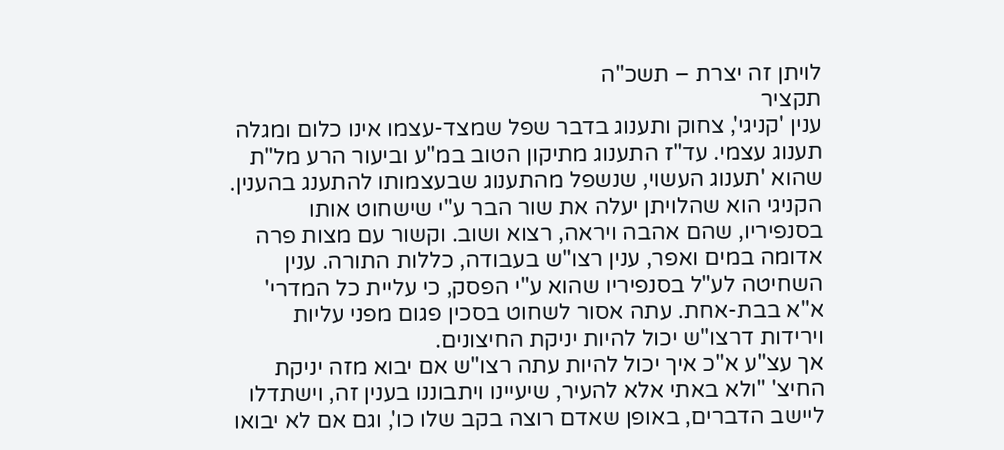לויתן זה יצרת – תשכ"ה
תקציר
ענין 'קניגי', צחוק ותענוג בדבר שפל שמצד-עצמו אינו כלום ומגלה תענוג עצמי. עד"ז התענוג מתיקון הטוב במ"ע וביעור הרע מל"ת שהוא 'תענוג העשוי, שנשפל מהתענוג שבעצמותו להתענג בהענין. הקניגי הוא שהלויתן יעלה את שור הבר ע"י שישחוט אותו בסנפיריו, שהם אהבה ויראה, רצוא ושוב. וקשור עם מצות פרה אדומה במים ואפר, ענין רצו"ש בעבודה, כללות התורה. ענין השחיטה לע"ל בסנפיריו שהוא ע"י הפסק, כי עליית כל המדרי' א"א בבת-אחת. עתה אסור לשחוט בסכין פגום מפני עליות וירידות דרצו"ש יכול להיות יניקת החיצונים.
אך עצ"ע א"כ איך יכול להיות עתה רצו"ש אם יבוא מזה יניקת החיצ' "ולא באתי אלא להעיר, שיעיינו ויתבוננו בענין זה, וישתדלו ליישב הדברים, באופן שאדם רוצה בקב שלו כו', וגם אם לא יבואו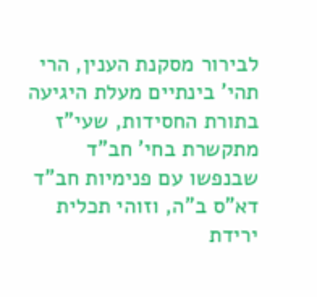לבירור מסקנת הענין, הרי תהי' בינתיים מעלת היגיעה בתורת החסידות, שעי"ז מתקשרת בחי' חב"ד שבנפשו עם פנימיות חב"ד דא"ס ב"ה, וזוהי תכלית ירידת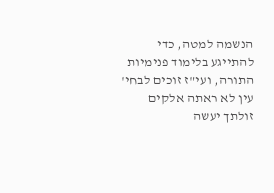הנשמה למטה, כדי להתייגע בלימוד פנימיות התורה, ועי"ז זוכים לבחי' עין לא ראתה אלקים זולתך יעשה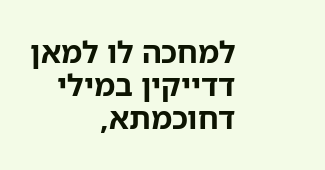למחכה לו למאן דדייקין במילי דחוכמתא,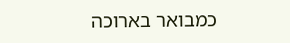כמבואר בארוכה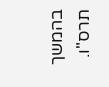בהמשך תרס"ו.